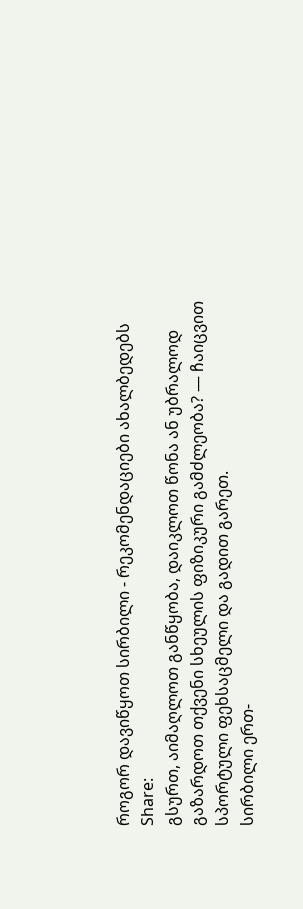როგორ დავიწყოთ სირბილი - რეკომენდაციები ახალბედებს
Share:
გსურთ, აიმაღლოთ განწყობა, დაიკლოთ წონა ან უბრალოდ გაზარდოთ თქვენი სხეულის ფიზიკური გამძლეობა? ― ჩაიცვით სპორტული ფეხსაცმელი და გადით გარეთ.
სირბილი ერთ-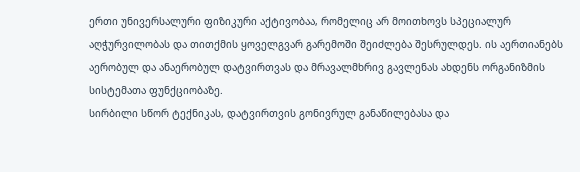ერთი უნივერსალური ფიზიკური აქტივობაა, რომელიც არ მოითხოვს სპეციალურ აღჭურვილობას და თითქმის ყოველგვარ გარემოში შეიძლება შესრულდეს. ის აერთიანებს აერობულ და ანაერობულ დატვირთვას და მრავალმხრივ გავლენას ახდენს ორგანიზმის სისტემათა ფუნქციობაზე.
სირბილი სწორ ტექნიკას, დატვირთვის გონივრულ განაწილებასა და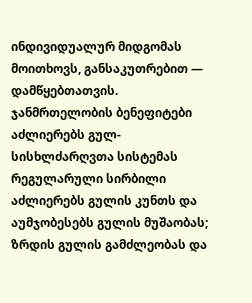ინდივიდუალურ მიდგომას მოითხოვს, განსაკუთრებით ― დამწყებთათვის.
ჯანმრთელობის ბენეფიტები
აძლიერებს გულ-სისხლძარღვთა სისტემას
რეგულარული სირბილი აძლიერებს გულის კუნთს და აუმჯობესებს გულის მუშაობას; ზრდის გულის გამძლეობას და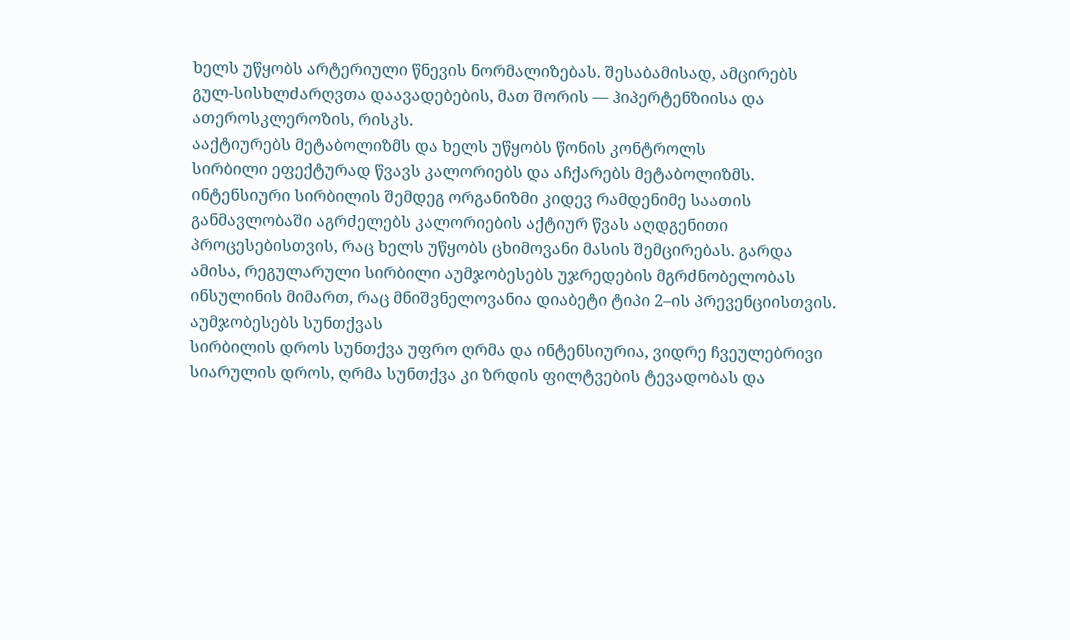ხელს უწყობს არტერიული წნევის ნორმალიზებას. შესაბამისად, ამცირებს გულ-სისხლძარღვთა დაავადებების, მათ შორის ― ჰიპერტენზიისა და ათეროსკლეროზის, რისკს.
ააქტიურებს მეტაბოლიზმს და ხელს უწყობს წონის კონტროლს
სირბილი ეფექტურად წვავს კალორიებს და აჩქარებს მეტაბოლიზმს. ინტენსიური სირბილის შემდეგ ორგანიზმი კიდევ რამდენიმე საათის განმავლობაში აგრძელებს კალორიების აქტიურ წვას აღდგენითი პროცესებისთვის, რაც ხელს უწყობს ცხიმოვანი მასის შემცირებას. გარდა ამისა, რეგულარული სირბილი აუმჯობესებს უჯრედების მგრძნობელობას ინსულინის მიმართ, რაც მნიშვნელოვანია დიაბეტი ტიპი 2–ის პრევენციისთვის.
აუმჯობესებს სუნთქვას
სირბილის დროს სუნთქვა უფრო ღრმა და ინტენსიურია, ვიდრე ჩვეულებრივი სიარულის დროს, ღრმა სუნთქვა კი ზრდის ფილტვების ტევადობას და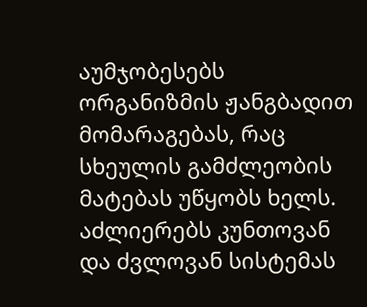აუმჯობესებს ორგანიზმის ჟანგბადით მომარაგებას, რაც სხეულის გამძლეობის მატებას უწყობს ხელს.
აძლიერებს კუნთოვან და ძვლოვან სისტემას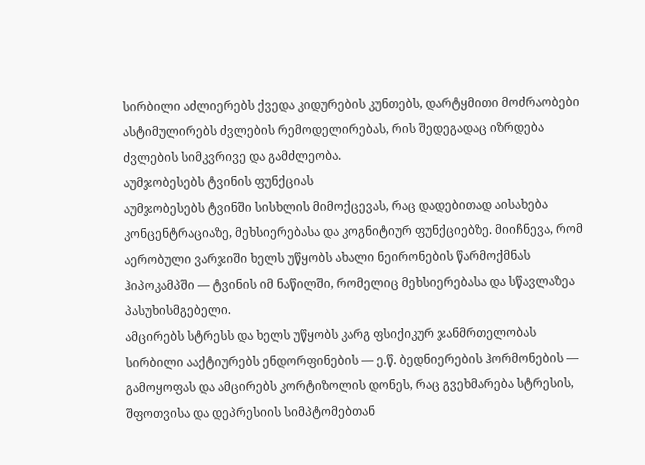სირბილი აძლიერებს ქვედა კიდურების კუნთებს, დარტყმითი მოძრაობები ასტიმულირებს ძვლების რემოდელირებას, რის შედეგადაც იზრდება ძვლების სიმკვრივე და გამძლეობა.
აუმჯობესებს ტვინის ფუნქციას
აუმჯობესებს ტვინში სისხლის მიმოქცევას, რაც დადებითად აისახება კონცენტრაციაზე, მეხსიერებასა და კოგნიტიურ ფუნქციებზე. მიიჩნევა, რომ აერობული ვარჯიში ხელს უწყობს ახალი ნეირონების წარმოქმნას ჰიპოკამპში ― ტვინის იმ ნაწილში, რომელიც მეხსიერებასა და სწავლაზეა პასუხისმგებელი.
ამცირებს სტრესს და ხელს უწყობს კარგ ფსიქიკურ ჯანმრთელობას
სირბილი ააქტიურებს ენდორფინების ― ე.წ. ბედნიერების ჰორმონების ― გამოყოფას და ამცირებს კორტიზოლის დონეს, რაც გვეხმარება სტრესის, შფოთვისა და დეპრესიის სიმპტომებთან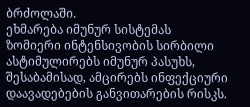ბრძოლაში.
ეხმარება იმუნურ სისტემას
ზომიერი ინტენსივობის სირბილი ასტიმულირებს იმუნურ პასუხს, შესაბამისად, ამცირებს ინფექციური დაავადებების განვითარების რისკს.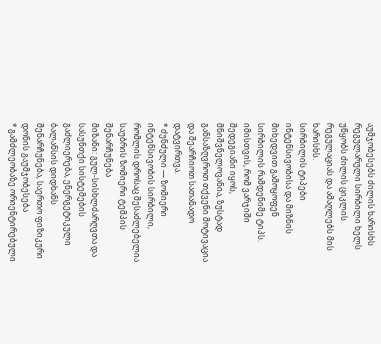აუმჯობესებს ძილის ხარისხს
რეგულარული სირბილი ხელს უწყობს ძილის ციკლის რეგულაციას და ამაღლებს მის ხარისხს.
სირბილის ტიპები
ინტენსივობისა და მიზნის მიხედვით გამოყოფენ სირბილის რამდენიმე ტიპს. იმისთვის, რომ ვარჯიში შედეგიანი იყოს, მნიშვნელოვანია, ზუსტად განსაზღვროთ თქვენი მოტივაცია და შეარჩიოთ სათანადო დატვირთვა.
* ძუნძული ― ზომიერი ინტენსივობის სირბილი, რომლის დროსაც შესაძლებელია საუბრის ზომიერი ტემპის შენარჩუნება
მიზანი: გულ-სისხლძარღვთა და სასუნთქი სისტემების გაძლიერება, ენერგეტიკული ბალანსის დიდხანს შენარჩუნება, საერთო ფიზიკური დონის გაუმჯობესება
* გამძლეობაზე ორიენტირებული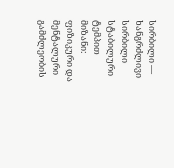სირბილი ― ხანგრძლივი სირბილი სტაბილური ტემპით
მიზანი: ფიზიკური და მენტალური გამძლეობის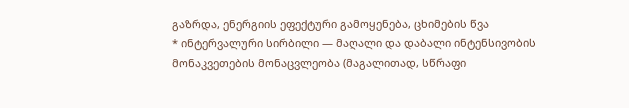გაზრდა, ენერგიის ეფექტური გამოყენება, ცხიმების წვა
* ინტერვალური სირბილი ― მაღალი და დაბალი ინტენსივობის მონაკვეთების მონაცვლეობა (მაგალითად, სწრაფი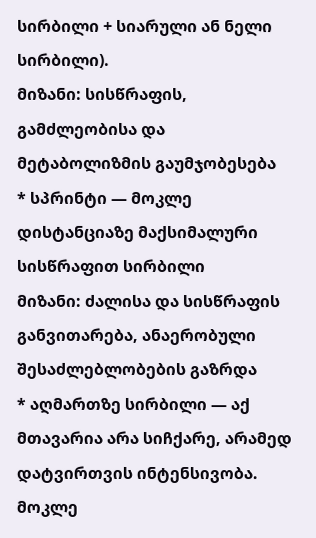სირბილი + სიარული ან ნელი სირბილი).
მიზანი: სისწრაფის, გამძლეობისა და მეტაბოლიზმის გაუმჯობესება
* სპრინტი ― მოკლე დისტანციაზე მაქსიმალური სისწრაფით სირბილი
მიზანი: ძალისა და სისწრაფის განვითარება, ანაერობული შესაძლებლობების გაზრდა
* აღმართზე სირბილი ― აქ მთავარია არა სიჩქარე, არამედ დატვირთვის ინტენსივობა. მოკლე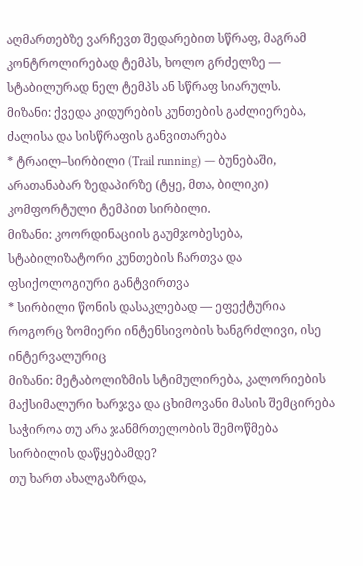აღმართებზე ვარჩევთ შედარებით სწრაფ, მაგრამ კონტროლირებად ტემპს, ხოლო გრძელზე ― სტაბილურად ნელ ტემპს ან სწრაფ სიარულს.
მიზანი: ქვედა კიდურების კუნთების გაძლიერება, ძალისა და სისწრაფის განვითარება
* ტრაილ–სირბილი (Trail running) ― ბუნებაში, არათანაბარ ზედაპირზე (ტყე, მთა, ბილიკი) კომფორტული ტემპით სირბილი.
მიზანი: კოორდინაციის გაუმჯობესება, სტაბილიზატორი კუნთების ჩართვა და ფსიქოლოგიური განტვირთვა
* სირბილი წონის დასაკლებად ― ეფექტურია როგორც ზომიერი ინტენსივობის ხანგრძლივი, ისე ინტერვალურიც
მიზანი: მეტაბოლიზმის სტიმულირება, კალორიების მაქსიმალური ხარჯვა და ცხიმოვანი მასის შემცირება
საჭიროა თუ არა ჯანმრთელობის შემოწმება სირბილის დაწყებამდე?
თუ ხართ ახალგაზრდა,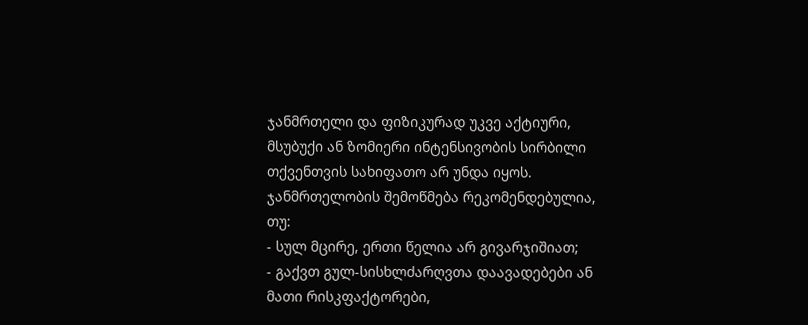ჯანმრთელი და ფიზიკურად უკვე აქტიური, მსუბუქი ან ზომიერი ინტენსივობის სირბილი თქვენთვის სახიფათო არ უნდა იყოს. ჯანმრთელობის შემოწმება რეკომენდებულია, თუ:
- სულ მცირე, ერთი წელია არ გივარჯიშიათ;
- გაქვთ გულ-სისხლძარღვთა დაავადებები ან მათი რისკფაქტორები,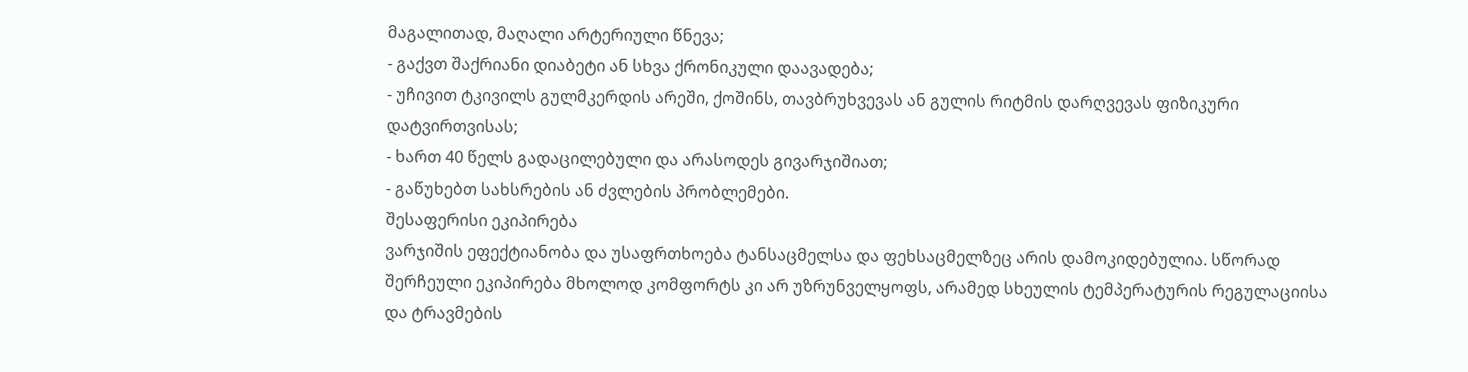მაგალითად, მაღალი არტერიული წნევა;
- გაქვთ შაქრიანი დიაბეტი ან სხვა ქრონიკული დაავადება;
- უჩივით ტკივილს გულმკერდის არეში, ქოშინს, თავბრუხვევას ან გულის რიტმის დარღვევას ფიზიკური დატვირთვისას;
- ხართ 40 წელს გადაცილებული და არასოდეს გივარჯიშიათ;
- გაწუხებთ სახსრების ან ძვლების პრობლემები.
შესაფერისი ეკიპირება
ვარჯიშის ეფექტიანობა და უსაფრთხოება ტანსაცმელსა და ფეხსაცმელზეც არის დამოკიდებულია. სწორად შერჩეული ეკიპირება მხოლოდ კომფორტს კი არ უზრუნველყოფს, არამედ სხეულის ტემპერატურის რეგულაციისა და ტრავმების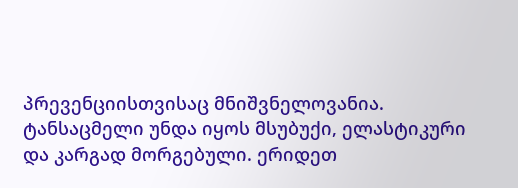პრევენციისთვისაც მნიშვნელოვანია.
ტანსაცმელი უნდა იყოს მსუბუქი, ელასტიკური და კარგად მორგებული. ერიდეთ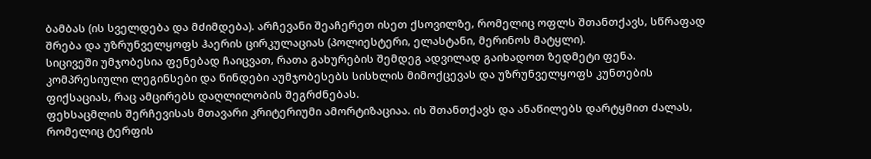ბამბას (ის სველდება და მძიმდება). არჩევანი შეაჩერეთ ისეთ ქსოვილზე, რომელიც ოფლს შთანთქავს, სწრაფად შრება და უზრუნველყოფს ჰაერის ცირკულაციას (პოლიესტერი, ელასტანი, მერინოს მატყლი).
სიცივეში უმჯობესია ფენებად ჩაიცვათ, რათა გახურების შემდეგ ადვილად გაიხადოთ ზედმეტი ფენა.
კომპრესიული ლეგინსები და წინდები აუმჯობესებს სისხლის მიმოქცევას და უზრუნველყოფს კუნთების ფიქსაციას, რაც ამცირებს დაღლილობის შეგრძნებას.
ფეხსაცმლის შერჩევისას მთავარი კრიტერიუმი ამორტიზაციაა. ის შთანთქავს და ანაწილებს დარტყმით ძალას, რომელიც ტერფის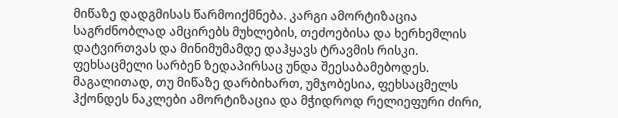მიწაზე დადგმისას წარმოიქმნება. კარგი ამორტიზაცია საგრძნობლად ამცირებს მუხლების, თეძოებისა და ხერხემლის დატვირთვას და მინიმუმამდე დაჰყავს ტრავმის რისკი.
ფეხსაცმელი სარბენ ზედაპირსაც უნდა შეესაბამებოდეს. მაგალითად, თუ მიწაზე დარბიხართ, უმჯობესია, ფეხსაცმელს ჰქონდეს ნაკლები ამორტიზაცია და მჭიდროდ რელიეფური ძირი,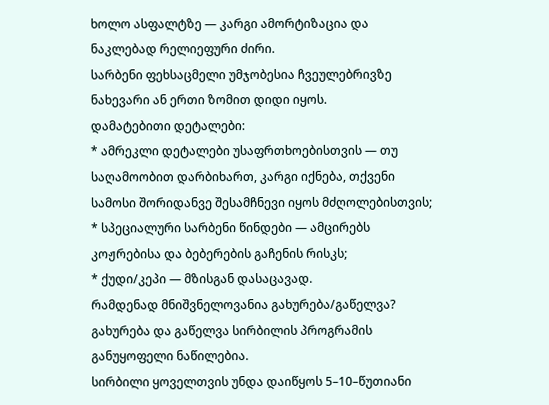ხოლო ასფალტზე ― კარგი ამორტიზაცია და ნაკლებად რელიეფური ძირი.
სარბენი ფეხსაცმელი უმჯობესია ჩვეულებრივზე ნახევარი ან ერთი ზომით დიდი იყოს.
დამატებითი დეტალები:
* ამრეკლი დეტალები უსაფრთხოებისთვის ― თუ საღამოობით დარბიხართ, კარგი იქნება, თქვენი სამოსი შორიდანვე შესამჩნევი იყოს მძღოლებისთვის;
* სპეციალური სარბენი წინდები ― ამცირებს კოჟრებისა და ბებერების გაჩენის რისკს;
* ქუდი/კეპი ― მზისგან დასაცავად.
რამდენად მნიშვნელოვანია გახურება/გაწელვა?
გახურება და გაწელვა სირბილის პროგრამის განუყოფელი ნაწილებია.
სირბილი ყოველთვის უნდა დაიწყოს 5–10–წუთიანი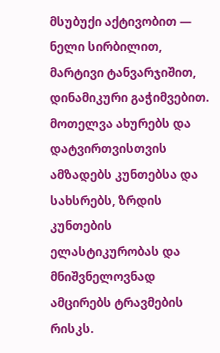მსუბუქი აქტივობით ― ნელი სირბილით, მარტივი ტანვარჯიშით, დინამიკური გაჭიმვებით. მოთელვა ახურებს და დატვირთვისთვის ამზადებს კუნთებსა და სახსრებს, ზრდის კუნთების ელასტიკურობას და მნიშვნელოვნად ამცირებს ტრავმების რისკს.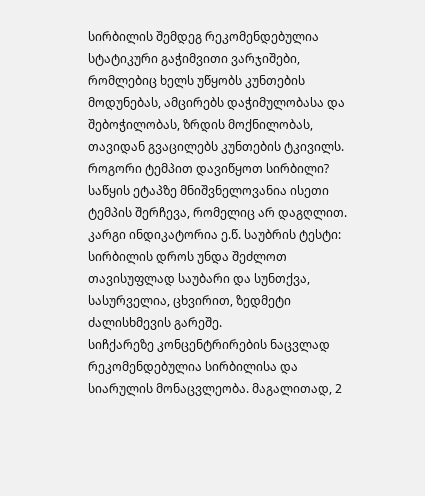სირბილის შემდეგ რეკომენდებულია სტატიკური გაჭიმვითი ვარჯიშები, რომლებიც ხელს უწყობს კუნთების მოდუნებას, ამცირებს დაჭიმულობასა და შებოჭილობას, ზრდის მოქნილობას, თავიდან გვაცილებს კუნთების ტკივილს.
როგორი ტემპით დავიწყოთ სირბილი?
საწყის ეტაპზე მნიშვნელოვანია ისეთი ტემპის შერჩევა, რომელიც არ დაგღლით. კარგი ინდიკატორია ე.წ. საუბრის ტესტი: სირბილის დროს უნდა შეძლოთ თავისუფლად საუბარი და სუნთქვა, სასურველია, ცხვირით, ზედმეტი ძალისხმევის გარეშე.
სიჩქარეზე კონცენტრირების ნაცვლად რეკომენდებულია სირბილისა და სიარულის მონაცვლეობა. მაგალითად, 2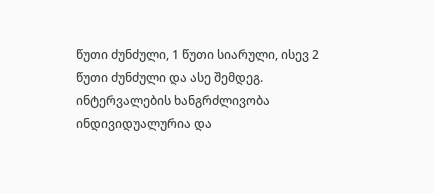წუთი ძუნძული, 1 წუთი სიარული, ისევ 2 წუთი ძუნძული და ასე შემდეგ. ინტერვალების ხანგრძლივობა ინდივიდუალურია და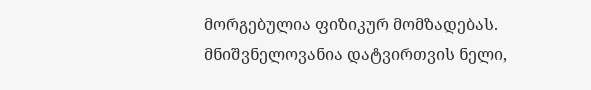მორგებულია ფიზიკურ მომზადებას.
მნიშვნელოვანია დატვირთვის ნელი,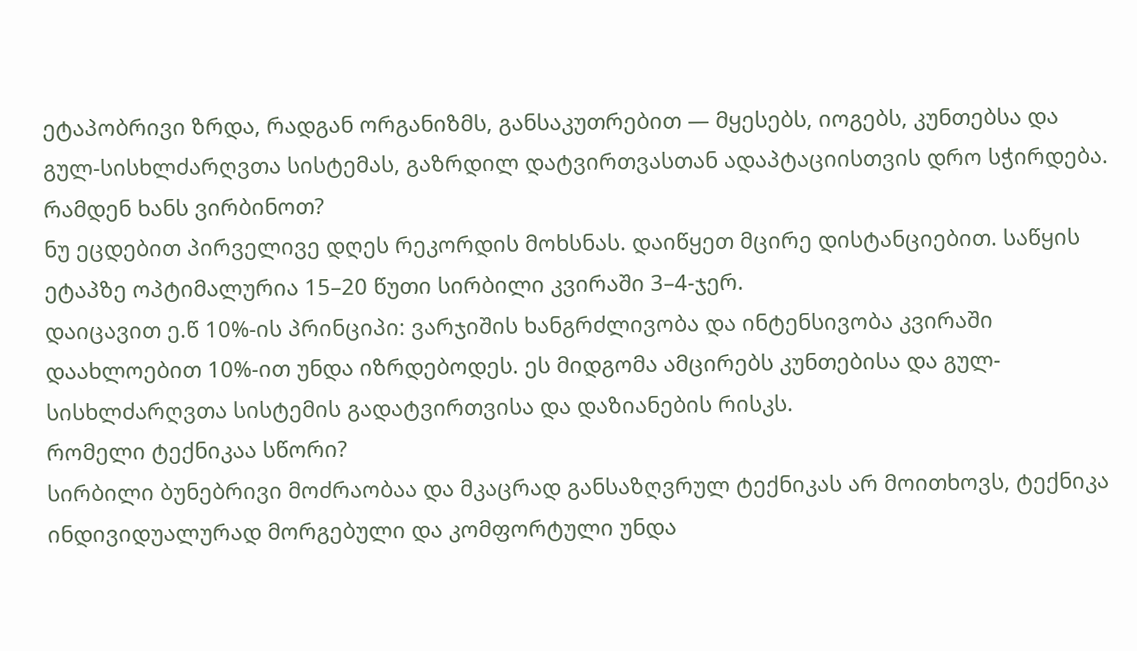ეტაპობრივი ზრდა, რადგან ორგანიზმს, განსაკუთრებით ― მყესებს, იოგებს, კუნთებსა და გულ-სისხლძარღვთა სისტემას, გაზრდილ დატვირთვასთან ადაპტაციისთვის დრო სჭირდება.
რამდენ ხანს ვირბინოთ?
ნუ ეცდებით პირველივე დღეს რეკორდის მოხსნას. დაიწყეთ მცირე დისტანციებით. საწყის ეტაპზე ოპტიმალურია 15–20 წუთი სირბილი კვირაში 3–4-ჯერ.
დაიცავით ე.წ 10%-ის პრინციპი: ვარჯიშის ხანგრძლივობა და ინტენსივობა კვირაში დაახლოებით 10%-ით უნდა იზრდებოდეს. ეს მიდგომა ამცირებს კუნთებისა და გულ-სისხლძარღვთა სისტემის გადატვირთვისა და დაზიანების რისკს.
რომელი ტექნიკაა სწორი?
სირბილი ბუნებრივი მოძრაობაა და მკაცრად განსაზღვრულ ტექნიკას არ მოითხოვს, ტექნიკა ინდივიდუალურად მორგებული და კომფორტული უნდა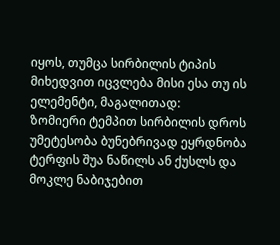იყოს, თუმცა სირბილის ტიპის მიხედვით იცვლება მისი ესა თუ ის ელემენტი, მაგალითად:
ზომიერი ტემპით სირბილის დროს უმეტესობა ბუნებრივად ეყრდნობა ტერფის შუა ნაწილს ან ქუსლს და მოკლე ნაბიჯებით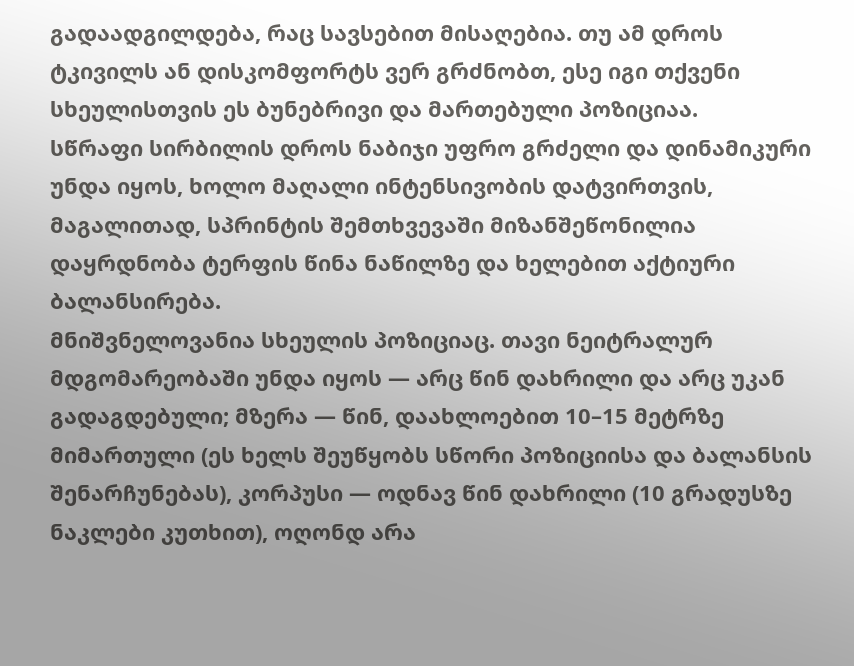გადაადგილდება, რაც სავსებით მისაღებია. თუ ამ დროს ტკივილს ან დისკომფორტს ვერ გრძნობთ, ესე იგი თქვენი სხეულისთვის ეს ბუნებრივი და მართებული პოზიციაა.
სწრაფი სირბილის დროს ნაბიჯი უფრო გრძელი და დინამიკური უნდა იყოს, ხოლო მაღალი ინტენსივობის დატვირთვის, მაგალითად, სპრინტის შემთხვევაში მიზანშეწონილია დაყრდნობა ტერფის წინა ნაწილზე და ხელებით აქტიური ბალანსირება.
მნიშვნელოვანია სხეულის პოზიციაც. თავი ნეიტრალურ მდგომარეობაში უნდა იყოს ― არც წინ დახრილი და არც უკან გადაგდებული; მზერა ― წინ, დაახლოებით 10–15 მეტრზე მიმართული (ეს ხელს შეუწყობს სწორი პოზიციისა და ბალანსის შენარჩუნებას), კორპუსი ― ოდნავ წინ დახრილი (10 გრადუსზე ნაკლები კუთხით), ოღონდ არა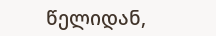წელიდან,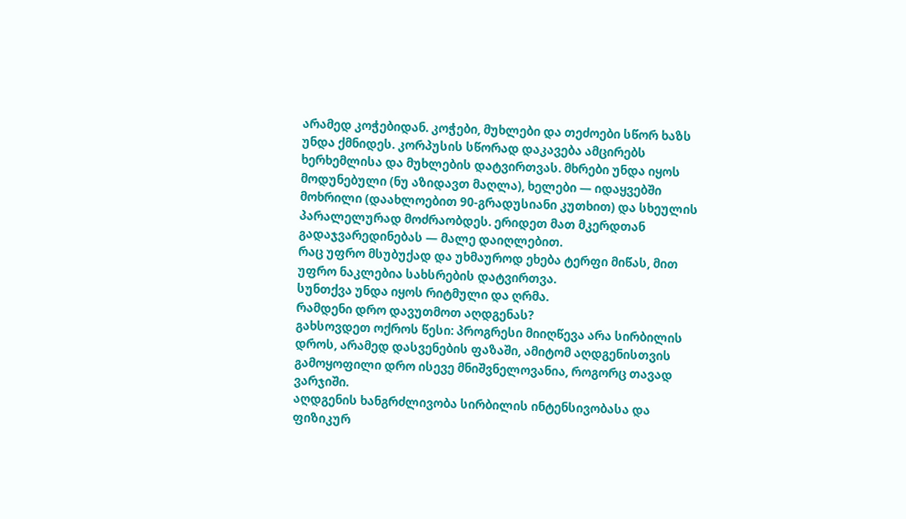არამედ კოჭებიდან. კოჭები, მუხლები და თეძოები სწორ ხაზს უნდა ქმნიდეს. კორპუსის სწორად დაკავება ამცირებს ხერხემლისა და მუხლების დატვირთვას. მხრები უნდა იყოს მოდუნებული (ნუ აზიდავთ მაღლა), ხელები ― იდაყვებში მოხრილი (დაახლოებით 90-გრადუსიანი კუთხით) და სხეულის პარალელურად მოძრაობდეს. ერიდეთ მათ მკერდთან გადაჯვარედინებას ― მალე დაიღლებით.
რაც უფრო მსუბუქად და უხმაუროდ ეხება ტერფი მიწას, მით უფრო ნაკლებია სახსრების დატვირთვა.
სუნთქვა უნდა იყოს რიტმული და ღრმა.
რამდენი დრო დავუთმოთ აღდგენას?
გახსოვდეთ ოქროს წესი: პროგრესი მიიღწევა არა სირბილის დროს, არამედ დასვენების ფაზაში, ამიტომ აღდგენისთვის გამოყოფილი დრო ისევე მნიშვნელოვანია, როგორც თავად ვარჯიში.
აღდგენის ხანგრძლივობა სირბილის ინტენსივობასა და ფიზიკურ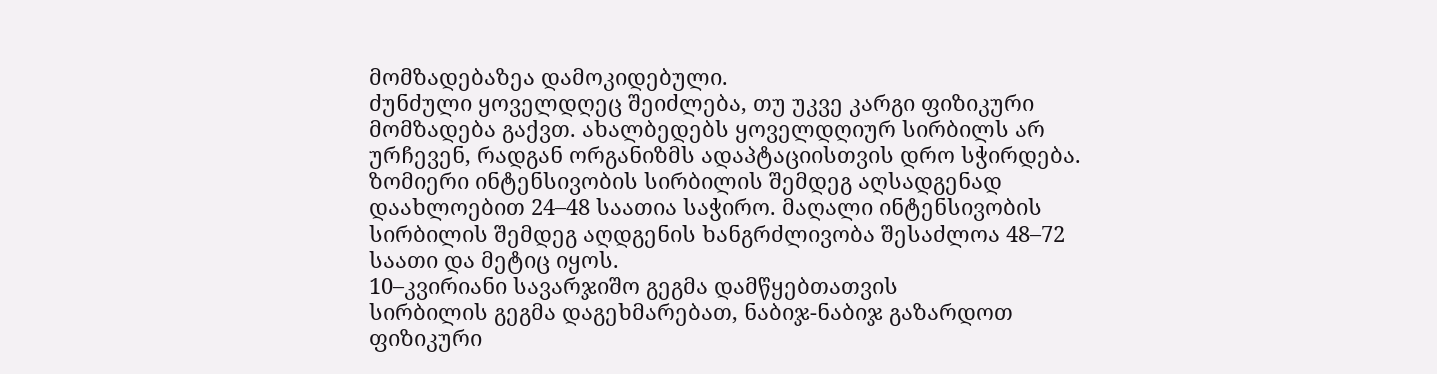მომზადებაზეა დამოკიდებული.
ძუნძული ყოველდღეც შეიძლება, თუ უკვე კარგი ფიზიკური მომზადება გაქვთ. ახალბედებს ყოველდღიურ სირბილს არ ურჩევენ, რადგან ორგანიზმს ადაპტაციისთვის დრო სჭირდება.
ზომიერი ინტენსივობის სირბილის შემდეგ აღსადგენად დაახლოებით 24–48 საათია საჭირო. მაღალი ინტენსივობის სირბილის შემდეგ აღდგენის ხანგრძლივობა შესაძლოა 48–72 საათი და მეტიც იყოს.
10–კვირიანი სავარჯიშო გეგმა დამწყებთათვის
სირბილის გეგმა დაგეხმარებათ, ნაბიჯ-ნაბიჯ გაზარდოთ ფიზიკური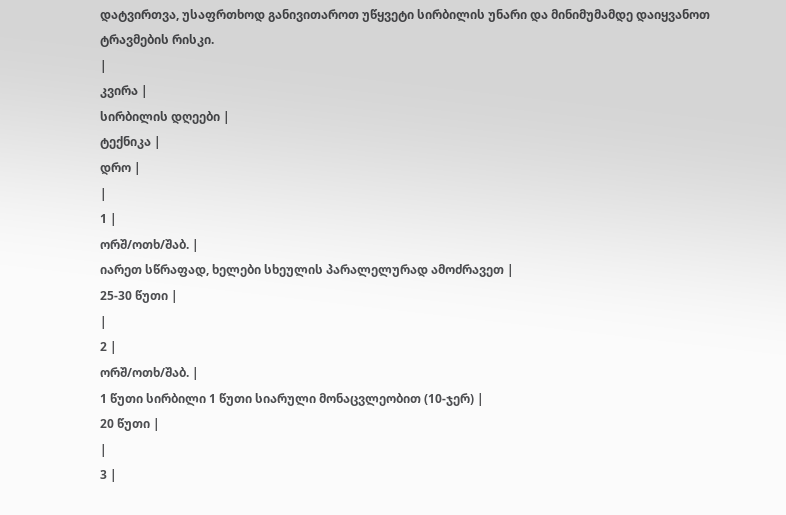დატვირთვა, უსაფრთხოდ განივითაროთ უწყვეტი სირბილის უნარი და მინიმუმამდე დაიყვანოთ ტრავმების რისკი.
|
კვირა |
სირბილის დღეები |
ტექნიკა |
დრო |
|
1 |
ორშ/ოთხ/შაბ. |
იარეთ სწრაფად, ხელები სხეულის პარალელურად ამოძრავეთ |
25-30 წუთი |
|
2 |
ორშ/ოთხ/შაბ. |
1 წუთი სირბილი 1 წუთი სიარული მონაცვლეობით (10-ჯერ) |
20 წუთი |
|
3 |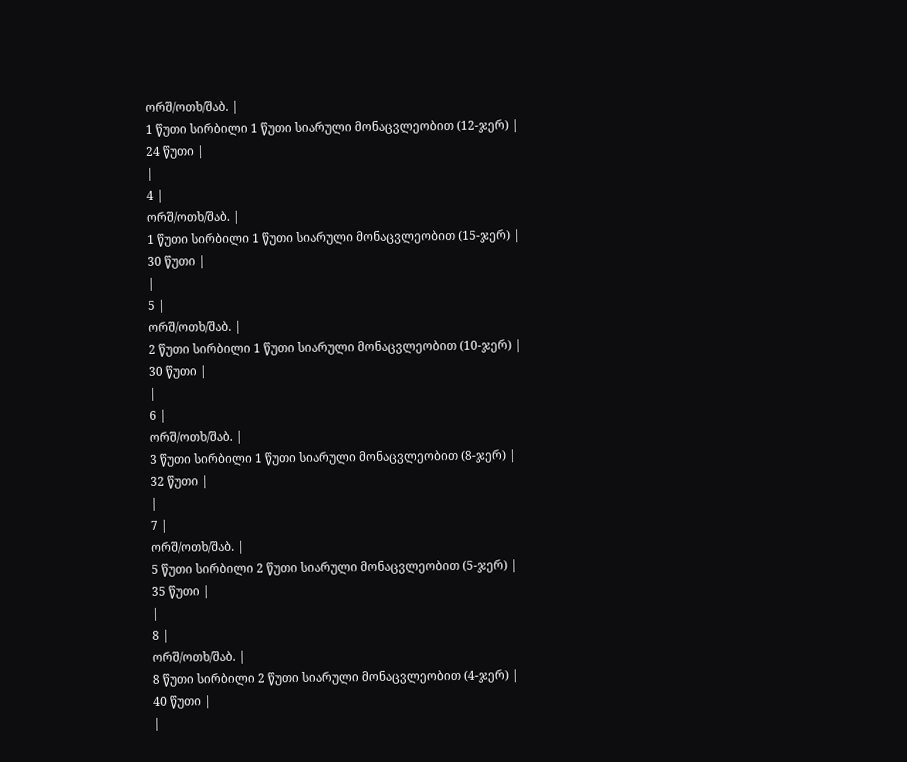ორშ/ოთხ/შაბ. |
1 წუთი სირბილი 1 წუთი სიარული მონაცვლეობით (12-ჯერ) |
24 წუთი |
|
4 |
ორშ/ოთხ/შაბ. |
1 წუთი სირბილი 1 წუთი სიარული მონაცვლეობით (15-ჯერ) |
30 წუთი |
|
5 |
ორშ/ოთხ/შაბ. |
2 წუთი სირბილი 1 წუთი სიარული მონაცვლეობით (10-ჯერ) |
30 წუთი |
|
6 |
ორშ/ოთხ/შაბ. |
3 წუთი სირბილი 1 წუთი სიარული მონაცვლეობით (8-ჯერ) |
32 წუთი |
|
7 |
ორშ/ოთხ/შაბ. |
5 წუთი სირბილი 2 წუთი სიარული მონაცვლეობით (5-ჯერ) |
35 წუთი |
|
8 |
ორშ/ოთხ/შაბ. |
8 წუთი სირბილი 2 წუთი სიარული მონაცვლეობით (4-ჯერ) |
40 წუთი |
|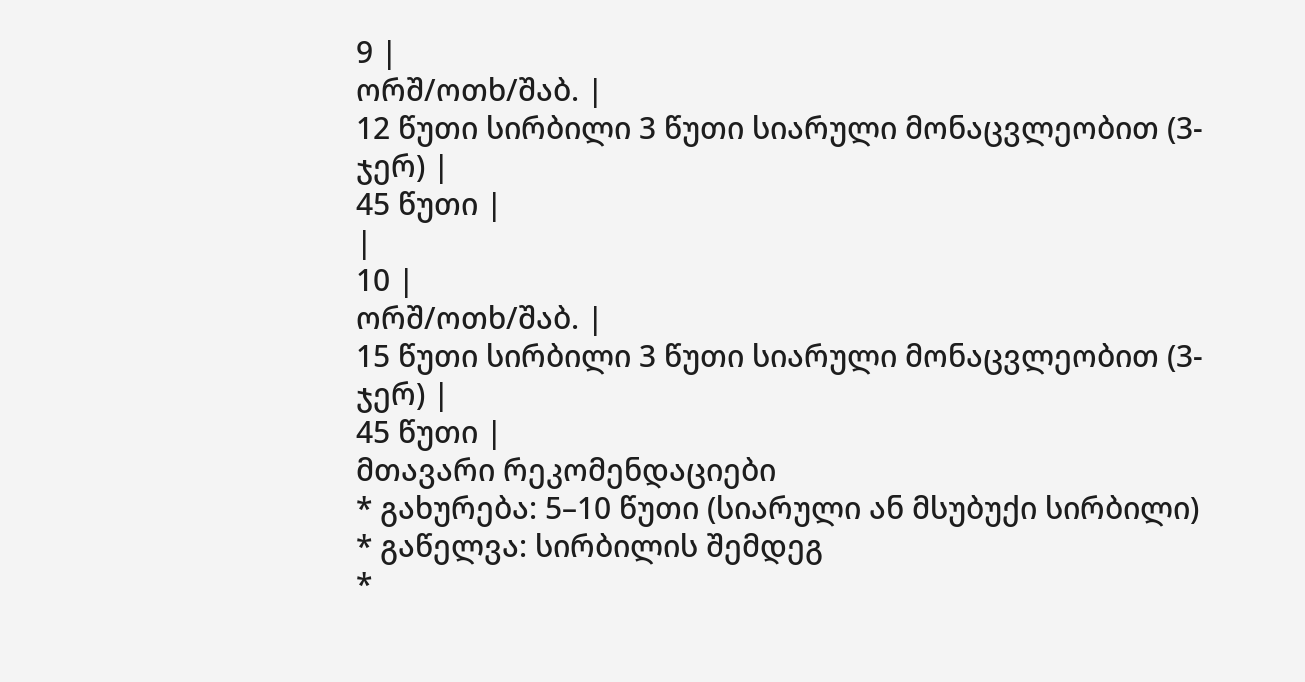9 |
ორშ/ოთხ/შაბ. |
12 წუთი სირბილი 3 წუთი სიარული მონაცვლეობით (3-ჯერ) |
45 წუთი |
|
10 |
ორშ/ოთხ/შაბ. |
15 წუთი სირბილი 3 წუთი სიარული მონაცვლეობით (3-ჯერ) |
45 წუთი |
მთავარი რეკომენდაციები
* გახურება: 5–10 წუთი (სიარული ან მსუბუქი სირბილი)
* გაწელვა: სირბილის შემდეგ
*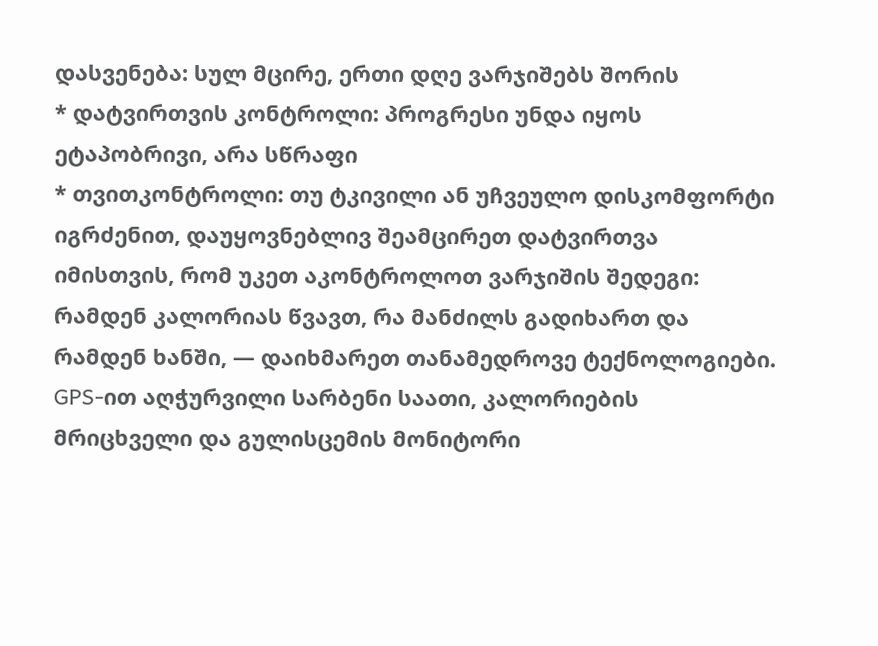დასვენება: სულ მცირე, ერთი დღე ვარჯიშებს შორის
* დატვირთვის კონტროლი: პროგრესი უნდა იყოს ეტაპობრივი, არა სწრაფი
* თვითკონტროლი: თუ ტკივილი ან უჩვეულო დისკომფორტი იგრძენით, დაუყოვნებლივ შეამცირეთ დატვირთვა
იმისთვის, რომ უკეთ აკონტროლოთ ვარჯიშის შედეგი: რამდენ კალორიას წვავთ, რა მანძილს გადიხართ და რამდენ ხანში, ― დაიხმარეთ თანამედროვე ტექნოლოგიები. GPS-ით აღჭურვილი სარბენი საათი, კალორიების მრიცხველი და გულისცემის მონიტორი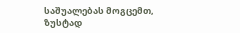საშუალებას მოგცემთ, ზუსტად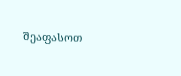შეაფასოთ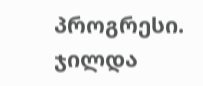პროგრესი.
ჯილდა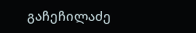გაჩეჩილაძე